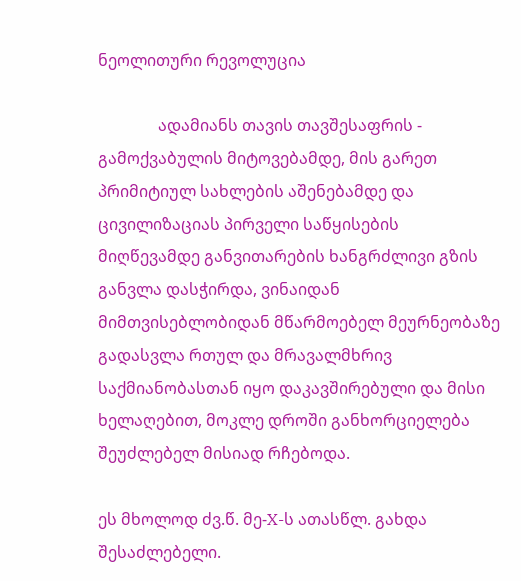ნეოლითური რევოლუცია

               ადამიანს თავის თავშესაფრის - გამოქვაბულის მიტოვებამდე, მის გარეთ პრიმიტიულ სახლების აშენებამდე და ცივილიზაციას პირველი საწყისების მიღწევამდე განვითარების ხანგრძლივი გზის განვლა დასჭირდა, ვინაიდან მიმთვისებლობიდან მწარმოებელ მეურნეობაზე გადასვლა რთულ და მრავალმხრივ საქმიანობასთან იყო დაკავშირებული და მისი ხელაღებით, მოკლე დროში განხორციელება შეუძლებელ მისიად რჩებოდა.

ეს მხოლოდ ძვ.წ. მე-X-ს ათასწლ. გახდა შესაძლებელი.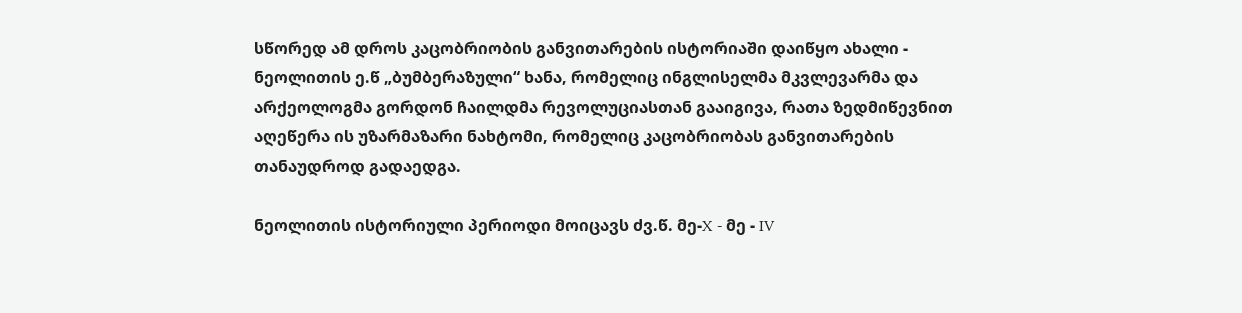სწორედ ამ დროს კაცობრიობის განვითარების ისტორიაში დაიწყო ახალი - ნეოლითის ე.წ „ბუმბერაზული“ ხანა, რომელიც ინგლისელმა მკვლევარმა და არქეოლოგმა გორდონ ჩაილდმა რევოლუციასთან გააიგივა, რათა ზედმიწევნით აღეწერა ის უზარმაზარი ნახტომი, რომელიც კაცობრიობას განვითარების თანაუდროდ გადაედგა.

ნეოლითის ისტორიული პერიოდი მოიცავს ძვ.წ. მე-X - მე - IV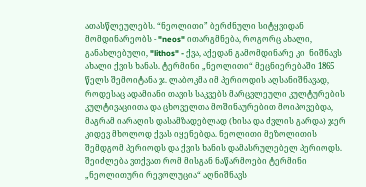ათასწლეულებს. “ნეოლითი” ბერძნული სიტყვიდან მომდინარეობს - "neos" ითარგმნება, როგორც ახალი, განახლებული, "lithos" - ქვა, აქედან გამომდინარე კი  ნიშნავს ახალი ქვის ხანას. ტერმინი „ნეოლითი“ მეცნიერებაში 1865 წელს შემოიტანა ჯ. ლაბოკმა იმ პერიოდის აღსანიშნავად, როდესაც ადამიანი თავის საკვებს მარცვლეული კულტურების კულტივაციითა და ცხოველთა მოშინაურებით მოიპოვებდა, მაგრამ იარაღის დასამზადებლად (ხისა და ძვლის გარდა) ჯერ კიდევ მხოლოდ ქვას იყენებდა. ნეოლითი მეზოლითის შემდგომ პერიოდს და ქვის ხანის დამასრულებელ პერიოდს. შეიძლება ვთქვათ რომ მისგან ნაწარმოები ტერმინი „ნეოლითური რევოლუცია“ აღნიშნავს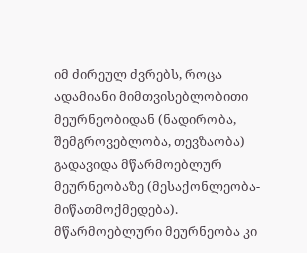იმ ძირეულ ძვრებს, როცა ადამიანი მიმთვისებლობითი მეურნეობიდან (ნადირობა, შემგროვებლობა, თევზაობა) გადავიდა მწარმოებლურ მეურნეობაზე (მესაქონლეობა-მიწათმოქმედება). მწარმოებლური მეურნეობა კი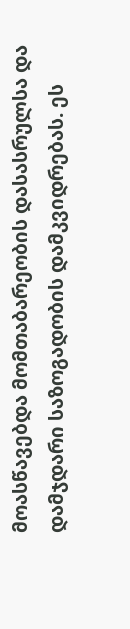მოასწავებდა მომთაბარეობის დასასრულსა და დამჯდარი საზოგადობის დამკვიდრებას. ეს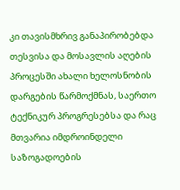კი თავისმხრივ განაპირობებდა თესვისა და მოსავლის აღების პროცესში ახალი ხელოსნობის დარგების წარმოქმნას, საერთო ტექნიკურ პროგრესებსა და რაც მთვარია იმდროინდელი საზოგადოების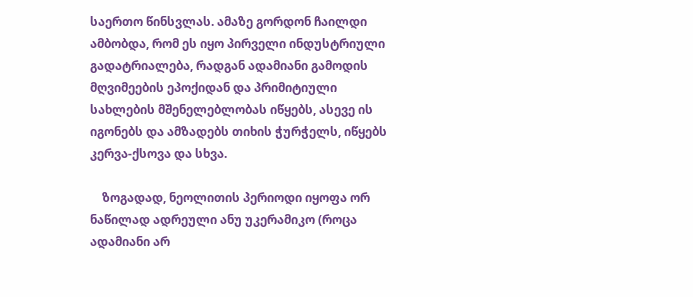საერთო წინსვლას. ამაზე გორდონ ჩაილდი ამბობდა, რომ ეს იყო პირველი ინდუსტრიული გადატრიალება, რადგან ადამიანი გამოდის მღვიმეების ეპოქიდან და პრიმიტიული სახლების მშენელებლობას იწყებს, ასევე ის იგონებს და ამზადებს თიხის ჭურჭელს, იწყებს კერვა-ქსოვა და სხვა.

    ზოგადად, ნეოლითის პერიოდი იყოფა ორ ნაწილად ადრეული ანუ უკერამიკო (როცა ადამიანი არ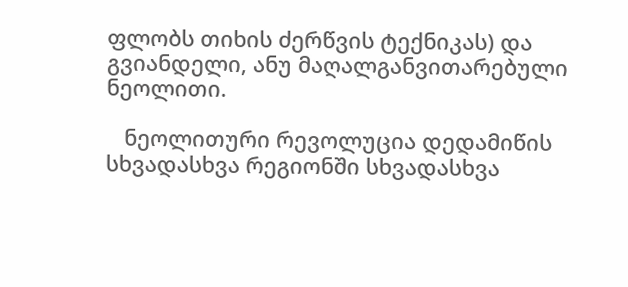ფლობს თიხის ძერწვის ტექნიკას) და გვიანდელი, ანუ მაღალგანვითარებული ნეოლითი.

   ნეოლითური რევოლუცია დედამიწის სხვადასხვა რეგიონში სხვადასხვა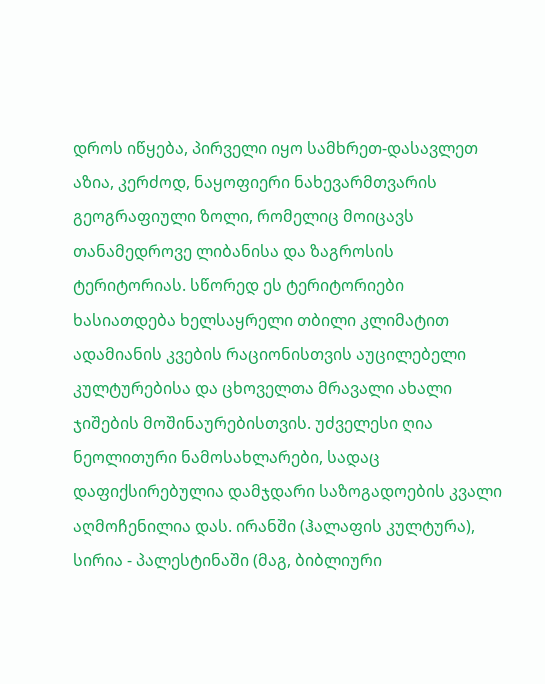დროს იწყება, პირველი იყო სამხრეთ-დასავლეთ აზია, კერძოდ, ნაყოფიერი ნახევარმთვარის გეოგრაფიული ზოლი, რომელიც მოიცავს თანამედროვე ლიბანისა და ზაგროსის ტერიტორიას. სწორედ ეს ტერიტორიები ხასიათდება ხელსაყრელი თბილი კლიმატით  ადამიანის კვების რაციონისთვის აუცილებელი კულტურებისა და ცხოველთა მრავალი ახალი ჯიშების მოშინაურებისთვის. უძველესი ღია ნეოლითური ნამოსახლარები, სადაც დაფიქსირებულია დამჯდარი საზოგადოების კვალი აღმოჩენილია დას. ირანში (ჰალაფის კულტურა), სირია - პალესტინაში (მაგ, ბიბლიური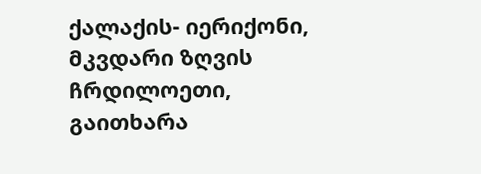ქალაქის- იერიქონი, მკვდარი ზღვის ჩრდილოეთი, გაითხარა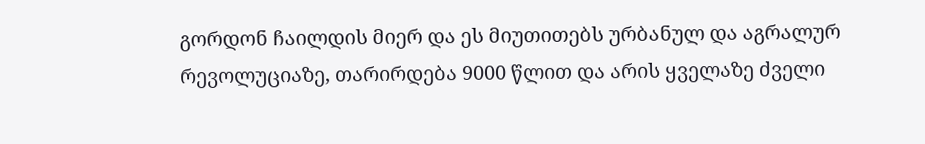გორდონ ჩაილდის მიერ და ეს მიუთითებს ურბანულ და აგრალურ რევოლუციაზე, თარირდება 9000 წლით და არის ყველაზე ძველი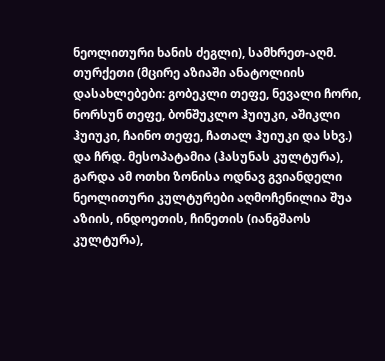ნეოლითური ხანის ძეგლი), სამხრეთ-აღმ. თურქეთი (მცირე აზიაში ანატოლიის დასახლებები: გობეკლი თეფე, ნევალი ჩორი, ნორსუნ თეფე, ბონშუკლო ჰუიუკი, აშიკლი ჰუიუკი, ჩაინო თეფე, ჩათალ ჰუიუკი და სხვ.) და ჩრდ. მესოპატამია (ჰასუნას კულტურა),  გარდა ამ ოთხი ზონისა ოდნავ გვიანდელი ნეოლითური კულტურები აღმოჩენილია შუა აზიის, ინდოეთის, ჩინეთის (იანგშაოს კულტურა),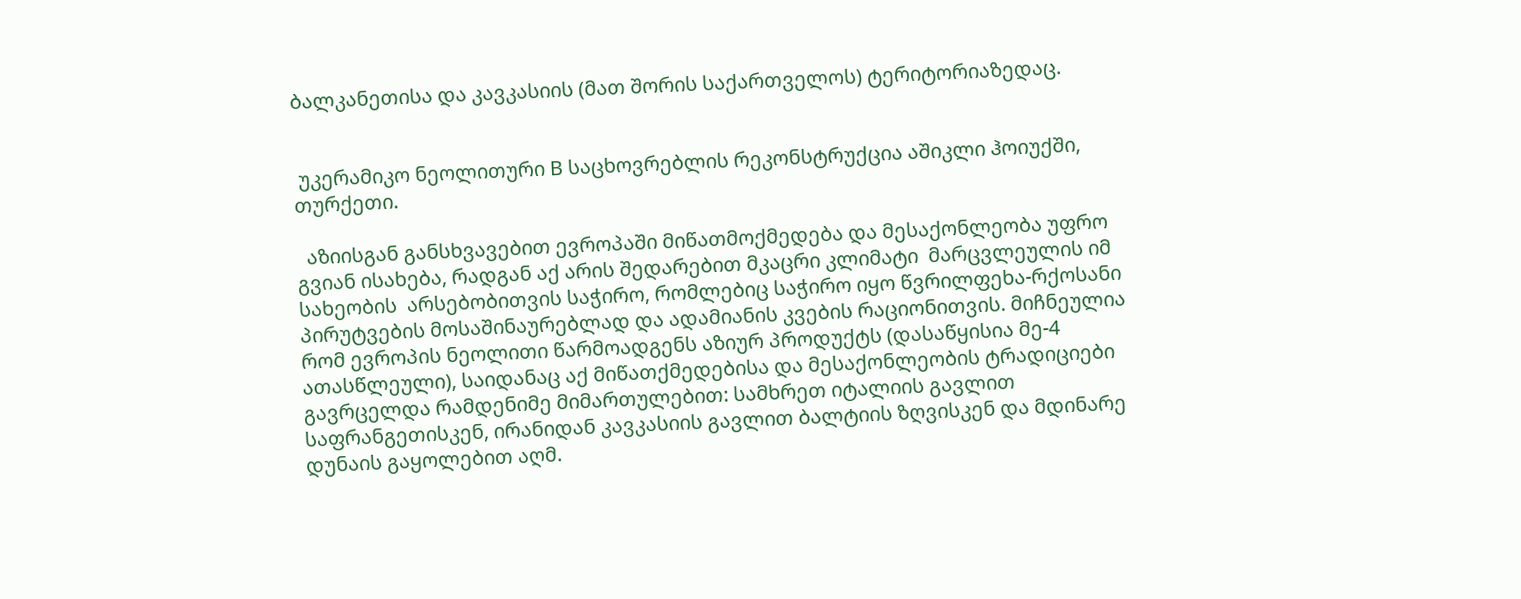ბალკანეთისა და კავკასიის (მათ შორის საქართველოს) ტერიტორიაზედაც.


 უკერამიკო ნეოლითური B საცხოვრებლის რეკონსტრუქცია აშიკლი ჰოიუქში, თურქეთი.

  აზიისგან განსხვავებით ევროპაში მიწათმოქმედება და მესაქონლეობა უფრო გვიან ისახება, რადგან აქ არის შედარებით მკაცრი კლიმატი  მარცვლეულის იმ სახეობის  არსებობითვის საჭირო, რომლებიც საჭირო იყო წვრილფეხა-რქოსანი პირუტვების მოსაშინაურებლად და ადამიანის კვების რაციონითვის. მიჩნეულია რომ ევროპის ნეოლითი წარმოადგენს აზიურ პროდუქტს (დასაწყისია მე-4 ათასწლეული), საიდანაც აქ მიწათქმედებისა და მესაქონლეობის ტრადიციები გავრცელდა რამდენიმე მიმართულებით: სამხრეთ იტალიის გავლით საფრანგეთისკენ, ირანიდან კავკასიის გავლით ბალტიის ზღვისკენ და მდინარე დუნაის გაყოლებით აღმ.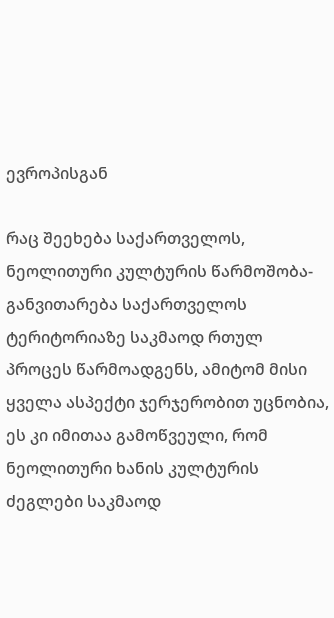ევროპისგან

რაც შეეხება საქართველოს, ნეოლითური კულტურის წარმოშობა-განვითარება საქართველოს ტერიტორიაზე საკმაოდ რთულ პროცეს წარმოადგენს, ამიტომ მისი ყველა ასპექტი ჯერჯერობით უცნობია, ეს კი იმითაა გამოწვეული, რომ ნეოლითური ხანის კულტურის ძეგლები საკმაოდ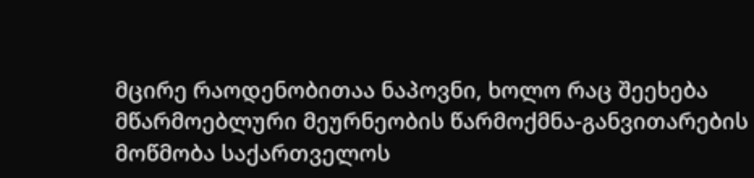მცირე რაოდენობითაა ნაპოვნი, ხოლო რაც შეეხება მწარმოებლური მეურნეობის წარმოქმნა-განვითარების მოწმობა საქართველოს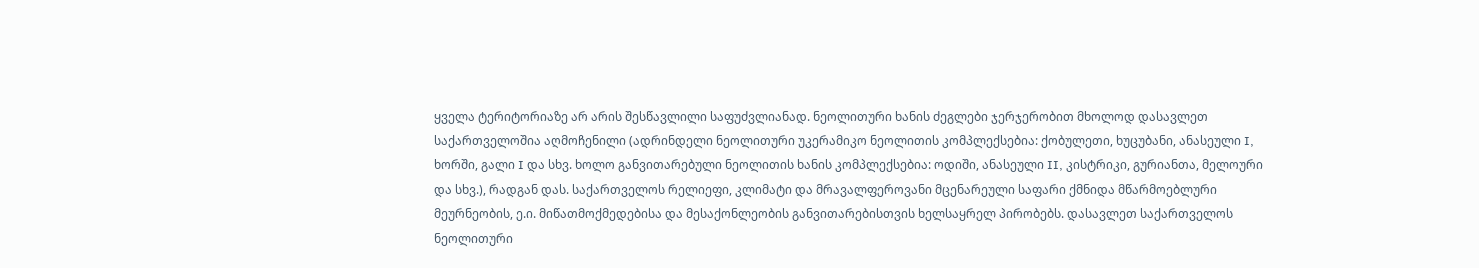ყველა ტერიტორიაზე არ არის შესწავლილი საფუძვლიანად. ნეოლითური ხანის ძეგლები ჯერჯერობით მხოლოდ დასავლეთ საქართველოშია აღმოჩენილი (ადრინდელი ნეოლითური უკერამიკო ნეოლითის კომპლექსებია: ქობულეთი, ხუცუბანი, ანასეული I, ხორში, გალი I და სხვ. ხოლო განვითარებული ნეოლითის ხანის კომპლექსებია: ოდიში, ანასეული II, კისტრიკი, გურიანთა, მელოური და სხვ.), რადგან დას. საქართველოს რელიეფი, კლიმატი და მრავალფეროვანი მცენარეული საფარი ქმნიდა მწარმოებლური მეურნეობის, ე.ი. მიწათმოქმედებისა და მესაქონლეობის განვითარებისთვის ხელსაყრელ პირობებს. დასავლეთ საქართველოს ნეოლითური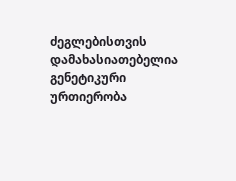ძეგლებისთვის დამახასიათებელია გენეტიკური ურთიერობა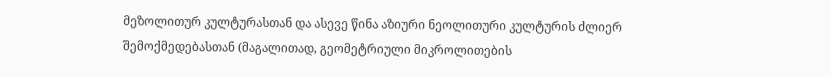მეზოლითურ კულტურასთან და ასევე წინა აზიური ნეოლითური კულტურის ძლიერ შემოქმედებასთან (მაგალითად, გეომეტრიული მიკროლითების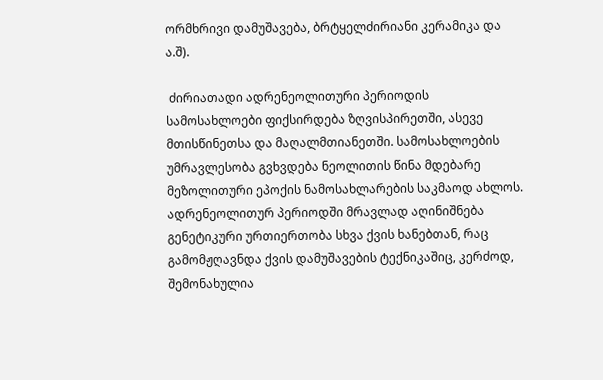ორმხრივი დამუშავება, ბრტყელძირიანი კერამიკა და ა.შ).

 ძირიათადი ადრენეოლითური პერიოდის სამოსახლოები ფიქსირდება ზღვისპირეთში, ასევე მთისწინეთსა და მაღალმთიანეთში. სამოსახლოების უმრავლესობა გვხვდება ნეოლითის წინა მდებარე მეზოლითური ეპოქის ნამოსახლარების საკმაოდ ახლოს. ადრენეოლითურ პერიოდში მრავლად აღინიშნება გენეტიკური ურთიერთობა სხვა ქვის ხანებთან, რაც გამომჟღავნდა ქვის დამუშავების ტექნიკაშიც, კერძოდ, შემონახულია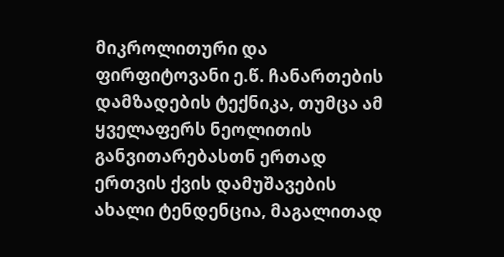მიკროლითური და ფირფიტოვანი ე.წ. ჩანართების დამზადების ტექნიკა, თუმცა ამ ყველაფერს ნეოლითის განვითარებასთნ ერთად ერთვის ქვის დამუშავების ახალი ტენდენცია, მაგალითად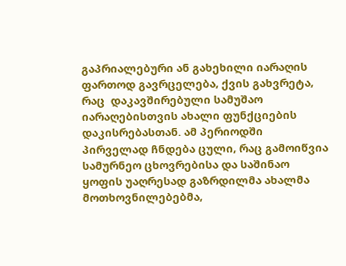გაპრიალებური ან გახეხილი იარაღის ფართოდ გავრცელება, ქვის გახვრეტა, რაც  დაკავშირებული სამუშაო იარაღებისთვის ახალი ფუნქციების დაკისრებასთან. ამ პერიოდში პირველად ჩნდება ცული, რაც გამოიწვია სამურნეო ცხოვრებისა და საშინაო ყოფის უაღრესად გაზრდილმა ახალმა მოთხოვნილებებმა,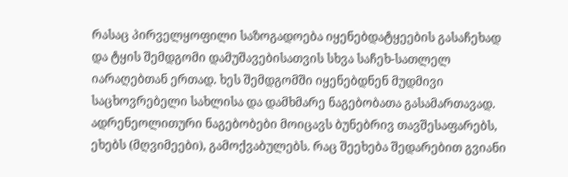რასაც პირველყოფილი საზოგადოება იყენებდატყეების გასაჩეხად და ტყის შემდგომი დამუშავებისათვის სხვა საჩეხ-სათლელ იარაღებთან ერთად. ხეს შემდგომში იყენებდნენ მუდმივი საცხოვრებელი სახლისა და დამხმარე ნაგებობათა გასამართავად. ადრენეოლითური ნაგებობები მოიცავს ბუნებრივ თავშესაფარებს, ეხებს (მღვიმეები), გამოქვაბულებს. რაც შეეხება შედარებით გვიანი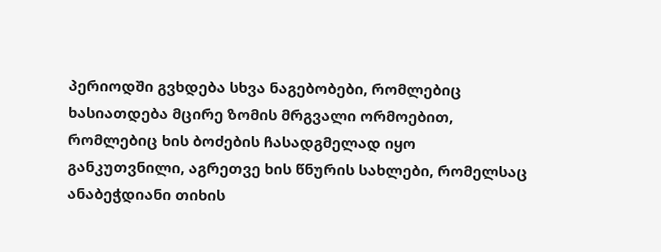პერიოდში გვხდება სხვა ნაგებობები, რომლებიც ხასიათდება მცირე ზომის მრგვალი ორმოებით, რომლებიც ხის ბოძების ჩასადგმელად იყო განკუთვნილი, აგრეთვე ხის წნურის სახლები, რომელსაც  ანაბეჭდიანი თიხის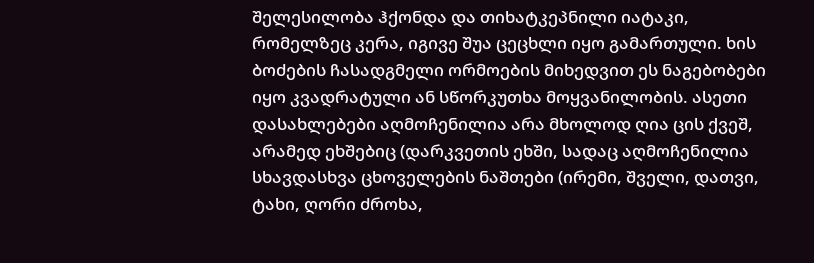შელესილობა ჰქონდა და თიხატკეპნილი იატაკი, რომელზეც კერა, იგივე შუა ცეცხლი იყო გამართული. ხის ბოძების ჩასადგმელი ორმოების მიხედვით ეს ნაგებობები იყო კვადრატული ან სწორკუთხა მოყვანილობის. ასეთი დასახლებები აღმოჩენილია არა მხოლოდ ღია ცის ქვეშ, არამედ ეხშებიც (დარკვეთის ეხში, სადაც აღმოჩენილია სხავდასხვა ცხოველების ნაშთები (ირემი, შველი, დათვი, ტახი, ღორი ძროხა,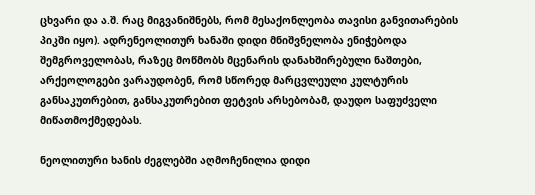ცხვარი და ა.შ. რაც მიგვანიშნებს, რომ მესაქონლეობა თავისი განვითარების პიკში იყო). ადრენეოლითურ ხანაში დიდი მნიშვნელობა ენიჭებოდა შემგროველობას, რაზეც მოწმობს მცენარის დანახშირებული ნაშთები, არქეოლოგები ვარაუდობენ, რომ სწორედ მარცვლეული კულტურის განსაკუთრებით, განსაკუთრებით ფეტვის არსებობამ, დაუდო საფუძველი მიწათმოქმედებას.

ნეოლითური ხანის ძეგლებში აღმოჩენილია დიდი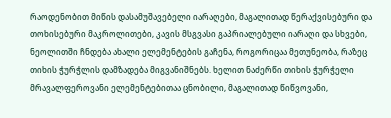რაოდენობით მიწის დასამუშავებელი იარაღები, მაგალითად წერაქვისებური და თოხისებური მაკროლითები, კავის მსგვასი გაპრიალებული იარაღი და სხვები, ნეოლითში ჩნდება ახალი ელემენტების გაჩენა, როგორიცაა მეთუნეობა, რაზეც თიხის ჭურჭლის დამზადება მიგვანიშნებს. ხელით ნაძერწი თიხის ჭურჭელი მრავალფეროვანი ელემენტებითაა ცნობილი, მაგალითად წიწვოვანი,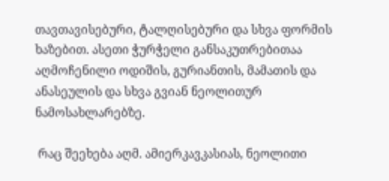თავთავისებური, ტალღისებური და სხვა ფორმის  ხაზებით. ასეთი ჭურჭელი განსაკუთრებითაა აღმოჩენილი ოდიშის, გურიანთის, მამათის და ანასეულის და სხვა გვიან ნეოლითურ ნამოსახლარებზე.

 რაც შეეხება აღმ. ამიერკავკასიას, ნეოლითი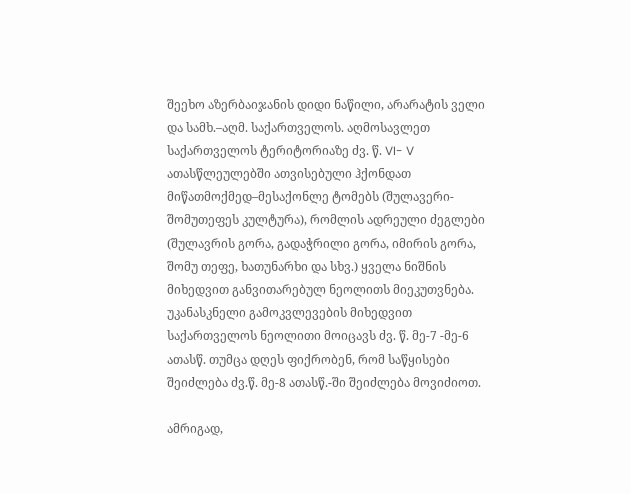შეეხო აზერბაიჯანის დიდი ნაწილი, არარატის ველი და სამხ.–აღმ. საქართველოს. აღმოსავლეთ საქართველოს ტერიტორიაზე ძვ. წ. VI- V ათასწლეულებში ათვისებული ჰქონდათ მიწათმოქმედ–მესაქონლე ტომებს (შულავერი-შომუთეფეს კულტურა), რომლის ადრეული ძეგლები (შულავრის გორა, გადაჭრილი გორა, იმირის გორა, შომუ თეფე, ხათუნარხი და სხვ.) ყველა ნიშნის მიხედვით განვითარებულ ნეოლითს მიეკუთვნება. უკანასკნელი გამოკვლევების მიხედვით საქართველოს ნეოლითი მოიცავს ძვ. წ. მე-7 -მე-6 ათასწ. თუმცა დღეს ფიქრობენ, რომ საწყისები შეიძლება ძვ.წ. მე-8 ათასწ.-ში შეიძლება მოვიძიოთ.

ამრიგად,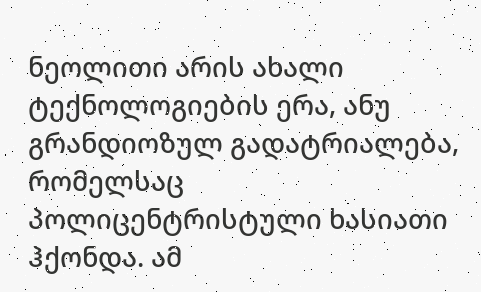ნეოლითი არის ახალი ტექნოლოგიების ერა, ანუ გრანდიოზულ გადატრიალება, რომელსაც პოლიცენტრისტული ხასიათი ჰქონდა. ამ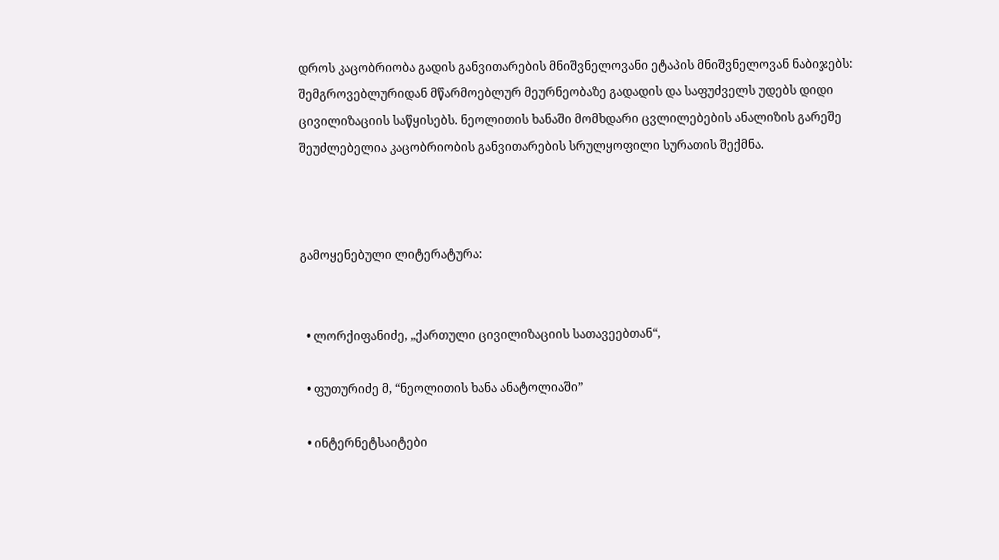დროს კაცობრიობა გადის განვითარების მნიშვნელოვანი ეტაპის მნიშვნელოვან ნაბიჯებს: შემგროვებლურიდან მწარმოებლურ მეურნეობაზე გადადის და საფუძველს უდებს დიდი ცივილიზაციის საწყისებს. ნეოლითის ხანაში მომხდარი ცვლილებების ანალიზის გარეშე შეუძლებელია კაცობრიობის განვითარების სრულყოფილი სურათის შექმნა.



გამოყენებული ლიტერატურა:


  • ლორქიფანიძე, „ქართული ცივილიზაციის სათავეებთან“,

  • ფუთურიძე მ, “ნეოლითის ხანა ანატოლიაში”

  • ინტერნეტსაიტები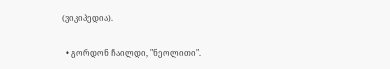(ვიკიპედია).

  • გორდონ ჩაილდი, "ნეოლითი".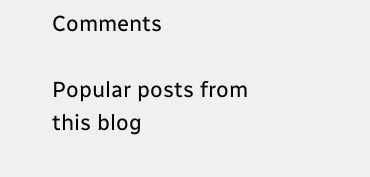Comments

Popular posts from this blog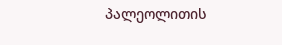პალეოლითის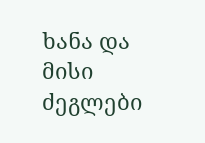ხანა და მისი ძეგლები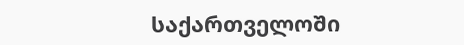საქართველოში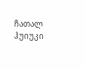ჩათალ ჰუიუკი